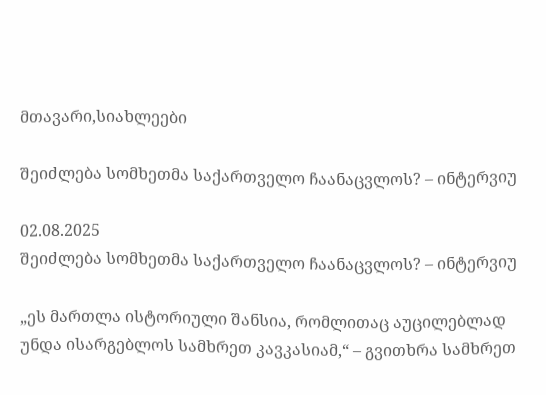მთავარი,სიახლეები

შეიძლება სომხეთმა საქართველო ჩაანაცვლოს? – ინტერვიუ

02.08.2025
შეიძლება სომხეთმა საქართველო ჩაანაცვლოს? – ინტერვიუ

„ეს მართლა ისტორიული შანსია, რომლითაც აუცილებლად უნდა ისარგებლოს სამხრეთ კავკასიამ,“ – გვითხრა სამხრეთ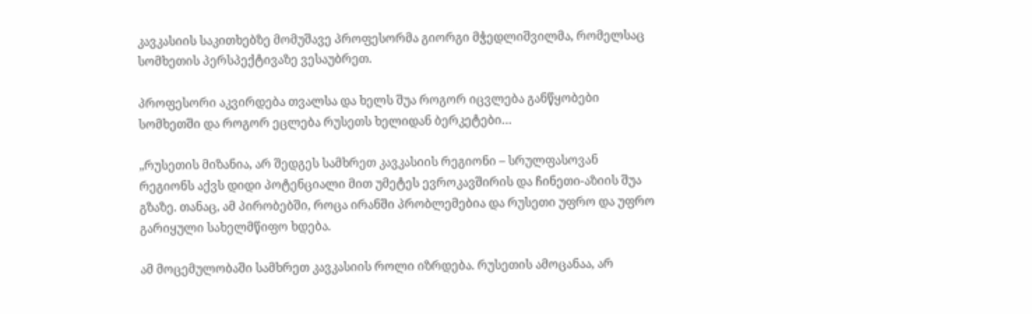კავკასიის საკითხებზე მომუშავე პროფესორმა გიორგი მჭედლიშვილმა, რომელსაც სომხეთის პერსპექტივაზე ვესაუბრეთ.

პროფესორი აკვირდება თვალსა და ხელს შუა როგორ იცვლება განწყობები სომხეთში და როგორ ეცლება რუსეთს ხელიდან ბერკეტები…

„რუსეთის მიზანია, არ შედგეს სამხრეთ კავკასიის რეგიონი – სრულფასოვან რეგიონს აქვს დიდი პოტენციალი მით უმეტეს ევროკავშირის და ჩინეთი-აზიის შუა გზაზე. თანაც, ამ პირობებში, როცა ირანში პრობლემებია და რუსეთი უფრო და უფრო გარიყული სახელმწიფო ხდება.

ამ მოცემულობაში სამხრეთ კავკასიის როლი იზრდება. რუსეთის ამოცანაა, არ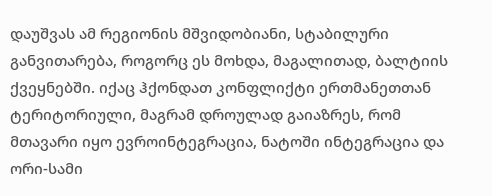დაუშვას ამ რეგიონის მშვიდობიანი, სტაბილური განვითარება, როგორც ეს მოხდა, მაგალითად, ბალტიის ქვეყნებში. იქაც ჰქონდათ კონფლიქტი ერთმანეთთან ტერიტორიული, მაგრამ დროულად გაიაზრეს, რომ მთავარი იყო ევროინტეგრაცია, ნატოში ინტეგრაცია და ორი-სამი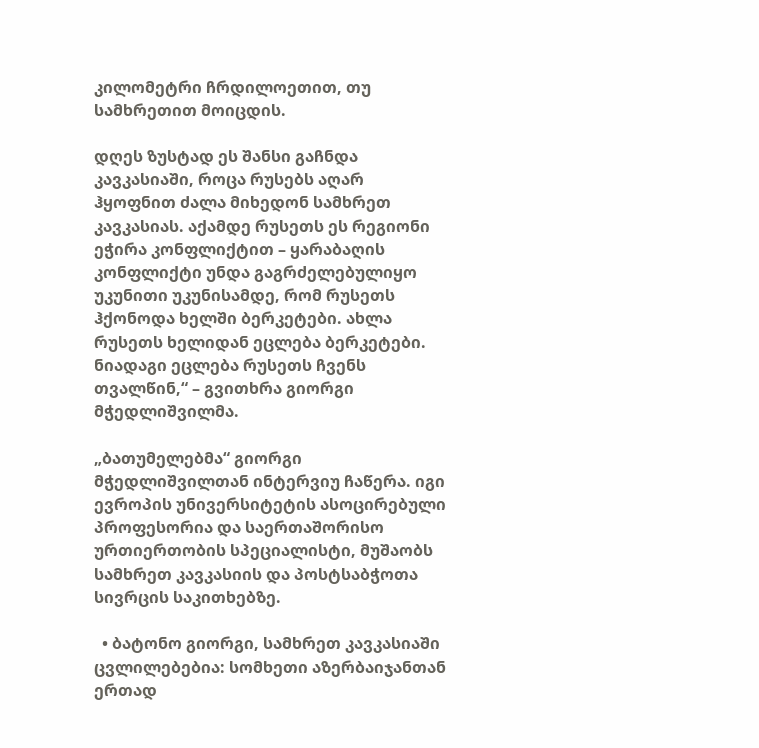კილომეტრი ჩრდილოეთით, თუ სამხრეთით მოიცდის.

დღეს ზუსტად ეს შანსი გაჩნდა კავკასიაში, როცა რუსებს აღარ ჰყოფნით ძალა მიხედონ სამხრეთ კავკასიას. აქამდე რუსეთს ეს რეგიონი ეჭირა კონფლიქტით – ყარაბაღის კონფლიქტი უნდა გაგრძელებულიყო უკუნითი უკუნისამდე, რომ რუსეთს ჰქონოდა ხელში ბერკეტები. ახლა რუსეთს ხელიდან ეცლება ბერკეტები. ნიადაგი ეცლება რუსეთს ჩვენს თვალწინ,“ – გვითხრა გიორგი მჭედლიშვილმა.

„ბათუმელებმა“ გიორგი მჭედლიშვილთან ინტერვიუ ჩაწერა. იგი ევროპის უნივერსიტეტის ასოცირებული პროფესორია და საერთაშორისო ურთიერთობის სპეციალისტი, მუშაობს სამხრეთ კავკასიის და პოსტსაბჭოთა სივრცის საკითხებზე.

  • ბატონო გიორგი, სამხრეთ კავკასიაში ცვლილებებია: სომხეთი აზერბაიჯანთან ერთად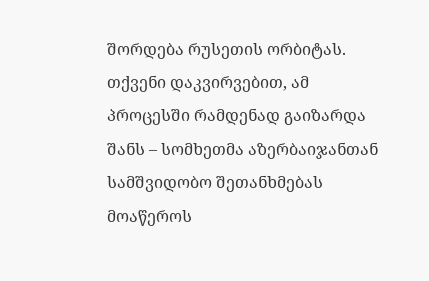შორდება რუსეთის ორბიტას. თქვენი დაკვირვებით, ამ პროცესში რამდენად გაიზარდა შანს – სომხეთმა აზერბაიჯანთან სამშვიდობო შეთანხმებას მოაწეროს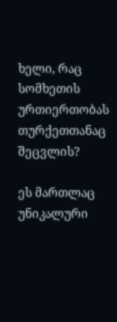ხელი, რაც სომხეთის ურთიერთობას თურქეთთანაც შეცვლის?

ეს მართლაც უნიკალური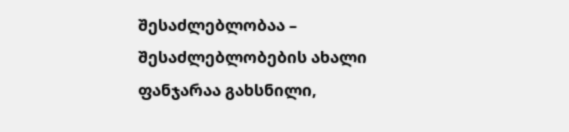შესაძლებლობაა – შესაძლებლობების ახალი ფანჯარაა გახსნილი,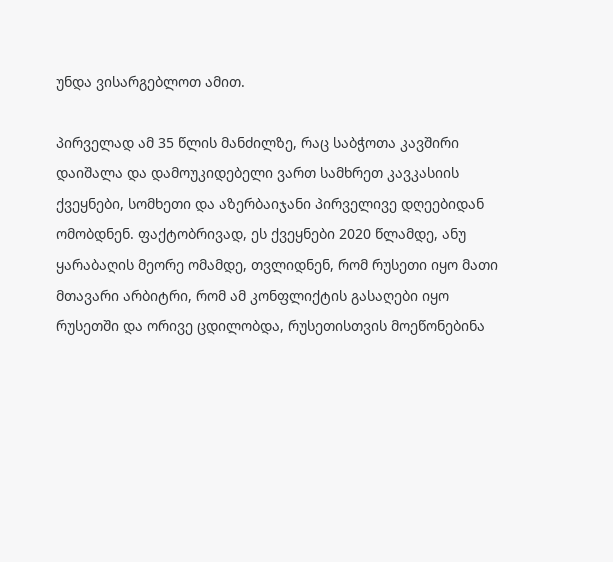უნდა ვისარგებლოთ ამით.

პირველად ამ 35 წლის მანძილზე, რაც საბჭოთა კავშირი დაიშალა და დამოუკიდებელი ვართ სამხრეთ კავკასიის ქვეყნები, სომხეთი და აზერბაიჯანი პირველივე დღეებიდან ომობდნენ. ფაქტობრივად, ეს ქვეყნები 2020 წლამდე, ანუ ყარაბაღის მეორე ომამდე, თვლიდნენ, რომ რუსეთი იყო მათი მთავარი არბიტრი, რომ ამ კონფლიქტის გასაღები იყო რუსეთში და ორივე ცდილობდა, რუსეთისთვის მოეწონებინა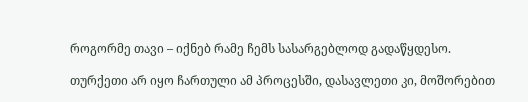როგორმე თავი – იქნებ რამე ჩემს სასარგებლოდ გადაწყდესო.

თურქეთი არ იყო ჩართული ამ პროცესში, დასავლეთი კი, მოშორებით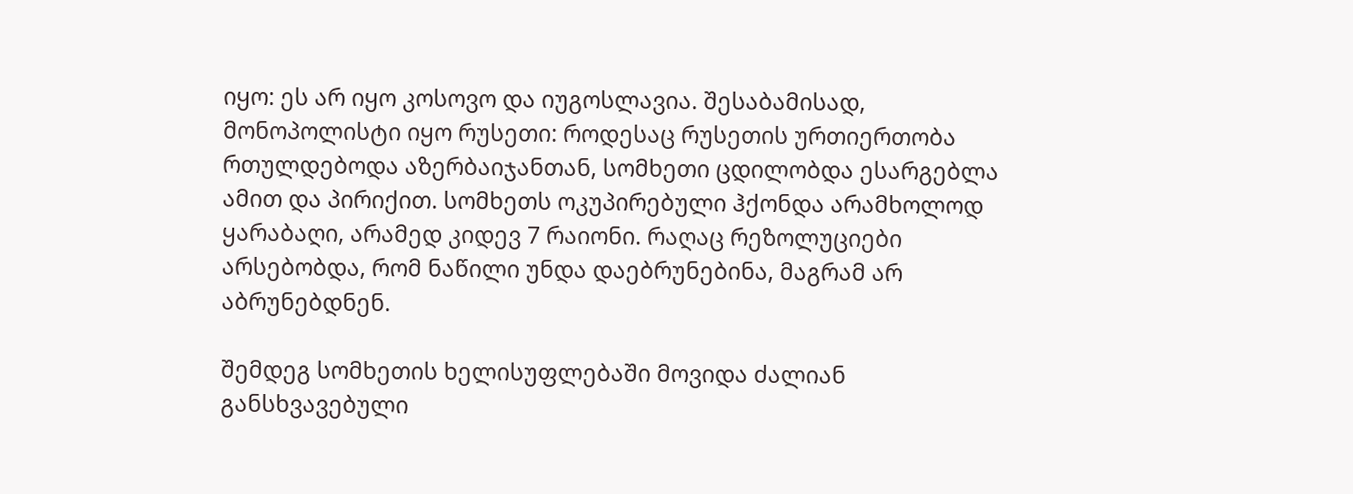იყო: ეს არ იყო კოსოვო და იუგოსლავია. შესაბამისად, მონოპოლისტი იყო რუსეთი: როდესაც რუსეთის ურთიერთობა რთულდებოდა აზერბაიჯანთან, სომხეთი ცდილობდა ესარგებლა ამით და პირიქით. სომხეთს ოკუპირებული ჰქონდა არამხოლოდ ყარაბაღი, არამედ კიდევ 7 რაიონი. რაღაც რეზოლუციები არსებობდა, რომ ნაწილი უნდა დაებრუნებინა, მაგრამ არ აბრუნებდნენ.

შემდეგ სომხეთის ხელისუფლებაში მოვიდა ძალიან განსხვავებული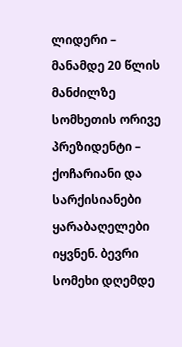ლიდერი – მანამდე 20 წლის მანძილზე სომხეთის ორივე პრეზიდენტი – ქოჩარიანი და სარქისიანები ყარაბაღელები იყვნენ. ბევრი სომეხი დღემდე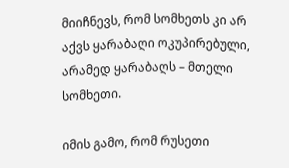მიიჩნევს, რომ სომხეთს კი არ აქვს ყარაბაღი ოკუპირებული, არამედ ყარაბაღს – მთელი სომხეთი.

იმის გამო, რომ რუსეთი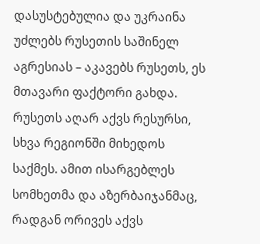დასუსტებულია და უკრაინა უძლებს რუსეთის საშინელ აგრესიას – აკავებს რუსეთს, ეს მთავარი ფაქტორი გახდა. რუსეთს აღარ აქვს რესურსი, სხვა რეგიონში მიხედოს საქმეს. ამით ისარგებლეს სომხეთმა და აზერბაიჯანმაც, რადგან ორივეს აქვს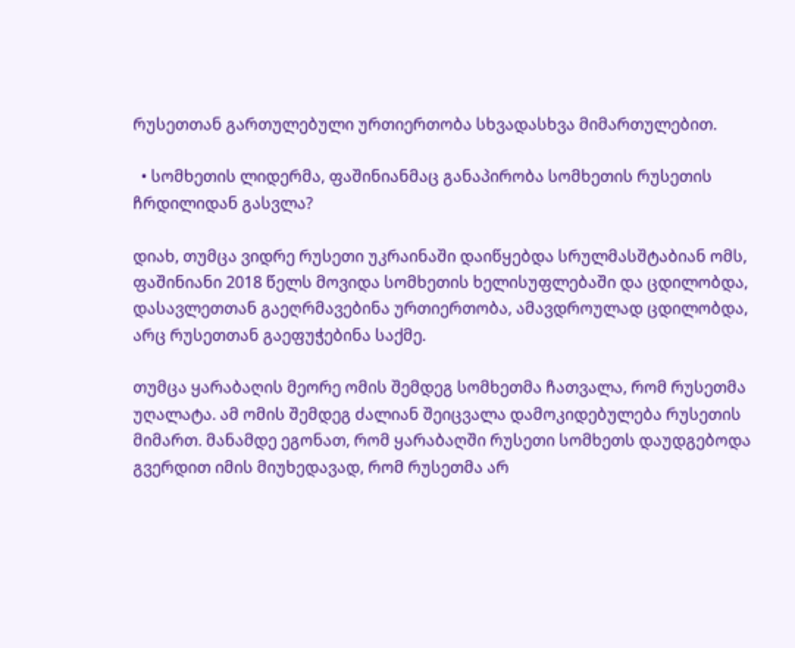რუსეთთან გართულებული ურთიერთობა სხვადასხვა მიმართულებით.

  • სომხეთის ლიდერმა, ფაშინიანმაც განაპირობა სომხეთის რუსეთის ჩრდილიდან გასვლა?

დიახ, თუმცა ვიდრე რუსეთი უკრაინაში დაიწყებდა სრულმასშტაბიან ომს, ფაშინიანი 2018 წელს მოვიდა სომხეთის ხელისუფლებაში და ცდილობდა, დასავლეთთან გაეღრმავებინა ურთიერთობა, ამავდროულად ცდილობდა, არც რუსეთთან გაეფუჭებინა საქმე.

თუმცა ყარაბაღის მეორე ომის შემდეგ სომხეთმა ჩათვალა, რომ რუსეთმა უღალატა. ამ ომის შემდეგ ძალიან შეიცვალა დამოკიდებულება რუსეთის მიმართ. მანამდე ეგონათ, რომ ყარაბაღში რუსეთი სომხეთს დაუდგებოდა გვერდით იმის მიუხედავად, რომ რუსეთმა არ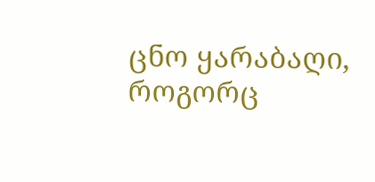ცნო ყარაბაღი, როგორც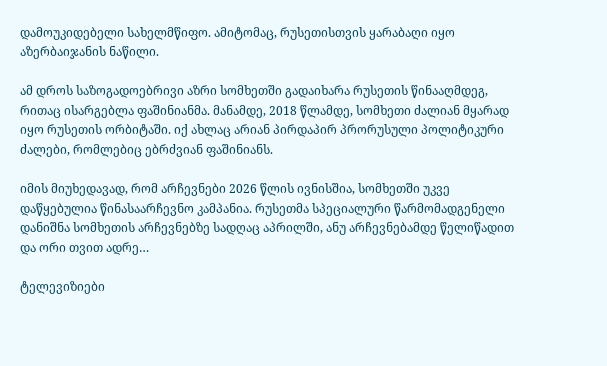დამოუკიდებელი სახელმწიფო. ამიტომაც, რუსეთისთვის ყარაბაღი იყო აზერბაიჯანის ნაწილი.

ამ დროს საზოგადოებრივი აზრი სომხეთში გადაიხარა რუსეთის წინააღმდეგ, რითაც ისარგებლა ფაშინიანმა. მანამდე, 2018 წლამდე, სომხეთი ძალიან მყარად იყო რუსეთის ორბიტაში. იქ ახლაც არიან პირდაპირ პრორუსული პოლიტიკური ძალები, რომლებიც ებრძვიან ფაშინიანს.

იმის მიუხედავად, რომ არჩევნები 2026 წლის ივნისშია, სომხეთში უკვე დაწყებულია წინასაარჩევნო კამპანია. რუსეთმა სპეციალური წარმომადგენელი დანიშნა სომხეთის არჩევნებზე სადღაც აპრილში, ანუ არჩევნებამდე წელიწადით და ორი თვით ადრე…

ტელევიზიები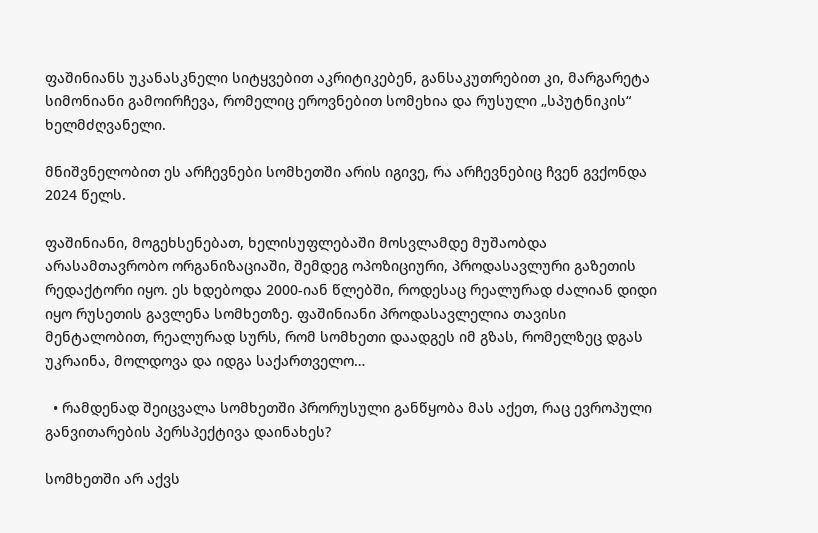ფაშინიანს უკანასკნელი სიტყვებით აკრიტიკებენ, განსაკუთრებით კი, მარგარეტა სიმონიანი გამოირჩევა, რომელიც ეროვნებით სომეხია და რუსული „სპუტნიკის“ ხელმძღვანელი.

მნიშვნელობით ეს არჩევნები სომხეთში არის იგივე, რა არჩევნებიც ჩვენ გვქონდა 2024 წელს.

ფაშინიანი, მოგეხსენებათ, ხელისუფლებაში მოსვლამდე მუშაობდა არასამთავრობო ორგანიზაციაში, შემდეგ ოპოზიციური, პროდასავლური გაზეთის რედაქტორი იყო. ეს ხდებოდა 2000-იან წლებში, როდესაც რეალურად ძალიან დიდი იყო რუსეთის გავლენა სომხეთზე. ფაშინიანი პროდასავლელია თავისი მენტალობით, რეალურად სურს, რომ სომხეთი დაადგეს იმ გზას, რომელზეც დგას უკრაინა, მოლდოვა და იდგა საქართველო…

  • რამდენად შეიცვალა სომხეთში პრორუსული განწყობა მას აქეთ, რაც ევროპული განვითარების პერსპექტივა დაინახეს?

სომხეთში არ აქვს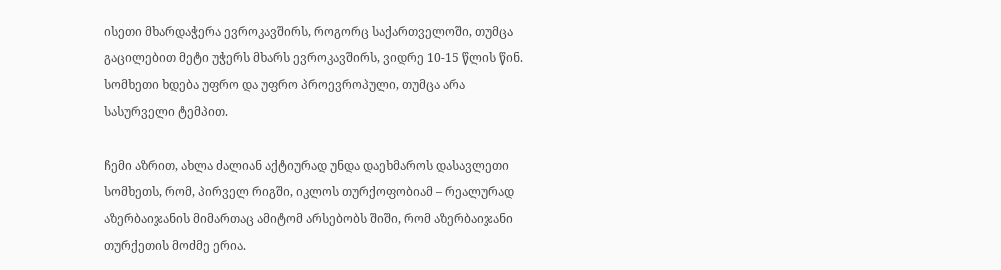ისეთი მხარდაჭერა ევროკავშირს, როგორც საქართველოში, თუმცა გაცილებით მეტი უჭერს მხარს ევროკავშირს, ვიდრე 10-15 წლის წინ. სომხეთი ხდება უფრო და უფრო პროევროპული, თუმცა არა სასურველი ტემპით.

ჩემი აზრით, ახლა ძალიან აქტიურად უნდა დაეხმაროს დასავლეთი სომხეთს, რომ, პირველ რიგში, იკლოს თურქოფობიამ – რეალურად აზერბაიჯანის მიმართაც ამიტომ არსებობს შიში, რომ აზერბაიჯანი თურქეთის მოძმე ერია.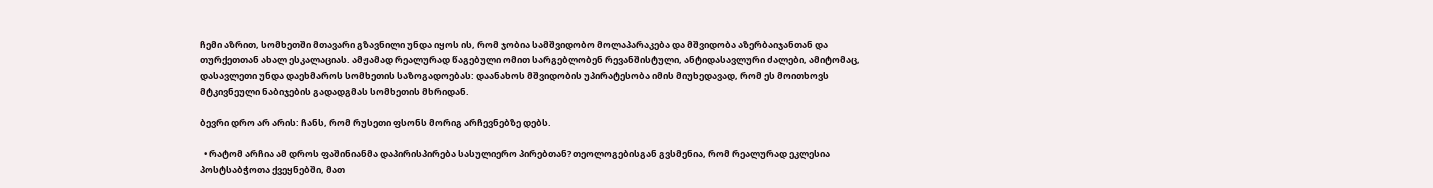ჩემი აზრით, სომხეთში მთავარი გზავნილი უნდა იყოს ის, რომ ჯობია სამშვიდობო მოლაპარაკება და მშვიდობა აზერბაიჯანთან და თურქეთთან ახალ ესკალაციას. ამჟამად რეალურად წაგებული ომით სარგებლობენ რევანშისტული, ანტიდასავლური ძალები, ამიტომაც, დასავლეთი უნდა დაეხმაროს სომხეთის საზოგადოებას: დაანახოს მშვიდობის უპირატესობა იმის მიუხედავად, რომ ეს მოითხოვს მტკივნეული ნაბიჯების გადადგმას სომხეთის მხრიდან.

ბევრი დრო არ არის: ჩანს, რომ რუსეთი ფსონს მორიგ არჩევნებზე დებს.

  • რატომ არჩია ამ დროს ფაშინიანმა დაპირისპირება სასულიერო პირებთან? თეოლოგებისგან გვსმენია, რომ რეალურად ეკლესია პოსტსაბჭოთა ქვეყნებში, მათ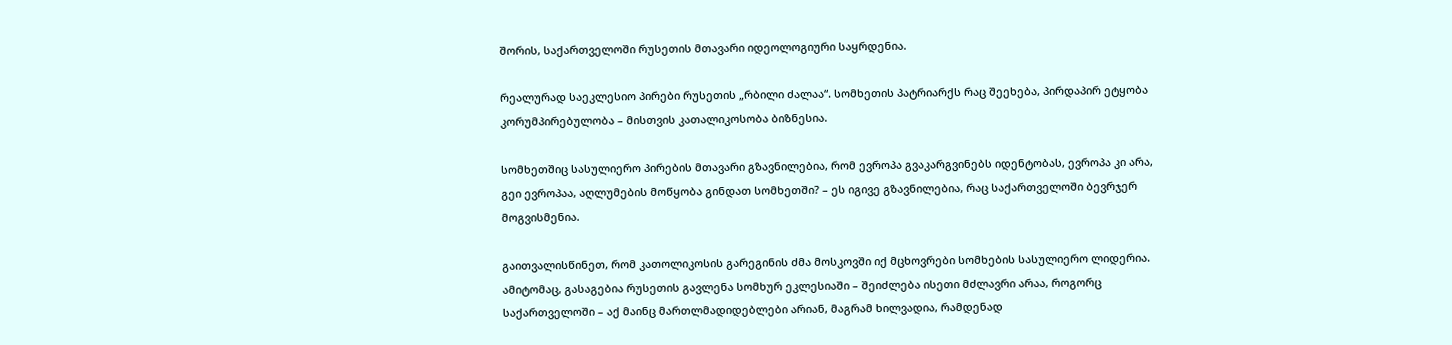შორის, საქართველოში რუსეთის მთავარი იდეოლოგიური საყრდენია.

რეალურად საეკლესიო პირები რუსეთის „რბილი ძალაა“. სომხეთის პატრიარქს რაც შეეხება, პირდაპირ ეტყობა კორუმპირებულობა – მისთვის კათალიკოსობა ბიზნესია.

სომხეთშიც სასულიერო პირების მთავარი გზავნილებია, რომ ევროპა გვაკარგვინებს იდენტობას, ევროპა კი არა, გეი ევროპაა, აღლუმების მოწყობა გინდათ სომხეთში? – ეს იგივე გზავნილებია, რაც საქართველოში ბევრჯერ მოგვისმენია.

გაითვალისწინეთ, რომ კათოლიკოსის გარეგინის ძმა მოსკოვში იქ მცხოვრები სომხების სასულიერო ლიდერია. ამიტომაც, გასაგებია რუსეთის გავლენა სომხურ ეკლესიაში – შეიძლება ისეთი მძლავრი არაა, როგორც საქართველოში – აქ მაინც მართლმადიდებლები არიან, მაგრამ ხილვადია, რამდენად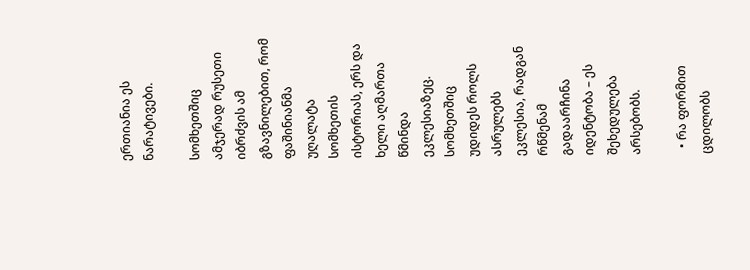ერთიანია ეს ნარატივები.

სომხეთშიც ამჯერად რუსეთი იბრძვის ამ გზავნილებით, რომ ფაშინიანმა უღალატა სომხეთის ისტორიას, ერს და ხელი აღმართა წმინდა ეკლესიაზეც. სომხეთშიც უდიდეს როლს ასრულებს ეკლესია, რადგან რწმენამ გადაარჩინა იდენტობა – ეს შეხედულება არსებობს.

  • რა ფორმით ცდილობს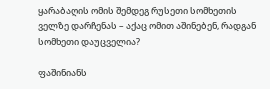ყარაბაღის ომის შემდეგ რუსეთი სომხეთის ველზე დარჩენას – აქაც ომით აშინებენ, რადგან სომხეთი დაუცველია?

ფაშინიანს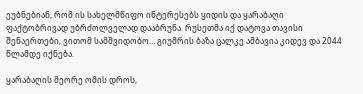ეუბნებიან, რომ ის სახელმწიფო ინტერესებს ყიდის და ყარაბაღი ფაქტობრივად უბრძოლველად დააბრუნა. რუსეთმა იქ დატოვა თავისი შენაერთები, ვითომ სამშვიდობო… გიუმრის ბაზა ცალკე ამბავია კიდევ და 2044 წლამდე იქნება.

ყარაბაღის მეორე ომის დროს,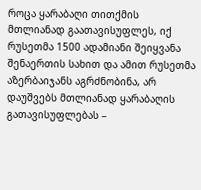როცა ყარაბაღი თითქმის მთლიანად გაათავისუფლეს, იქ რუსეთმა 1500 ადამიანი შეიყვანა შენაერთის სახით და ამით რუსეთმა აზერბაიჯანს აგრძნობინა, არ დაუშვებს მთლიანად ყარაბაღის გათავისუფლებას –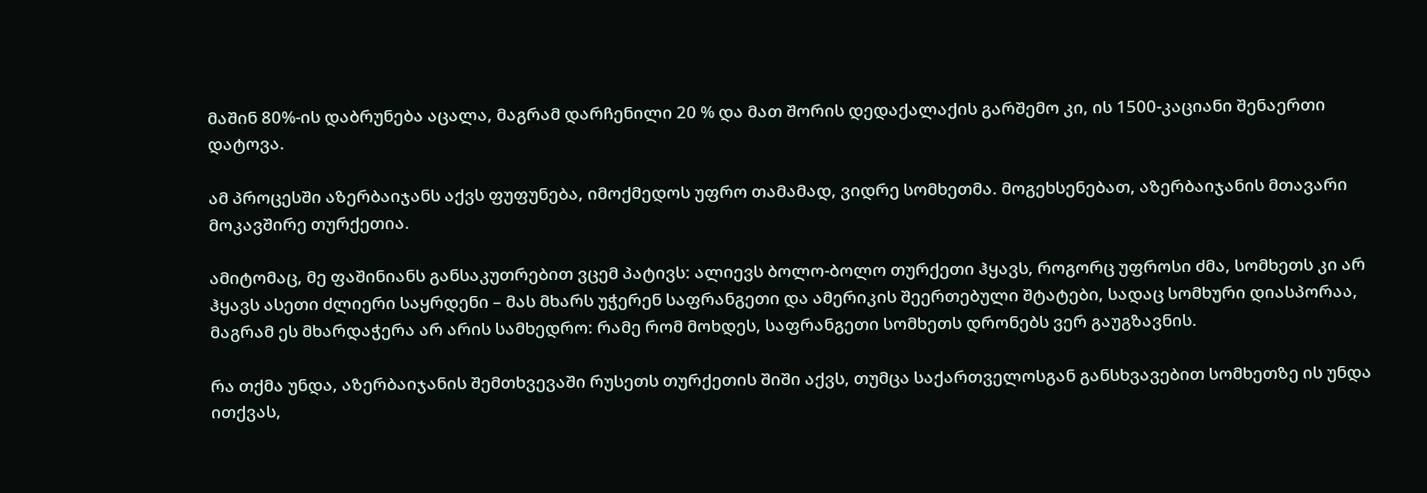მაშინ 80%-ის დაბრუნება აცალა, მაგრამ დარჩენილი 20 % და მათ შორის დედაქალაქის გარშემო კი, ის 1500-კაციანი შენაერთი დატოვა.

ამ პროცესში აზერბაიჯანს აქვს ფუფუნება, იმოქმედოს უფრო თამამად, ვიდრე სომხეთმა. მოგეხსენებათ, აზერბაიჯანის მთავარი მოკავშირე თურქეთია.

ამიტომაც, მე ფაშინიანს განსაკუთრებით ვცემ პატივს: ალიევს ბოლო-ბოლო თურქეთი ჰყავს, როგორც უფროსი ძმა, სომხეთს კი არ ჰყავს ასეთი ძლიერი საყრდენი – მას მხარს უჭერენ საფრანგეთი და ამერიკის შეერთებული შტატები, სადაც სომხური დიასპორაა, მაგრამ ეს მხარდაჭერა არ არის სამხედრო: რამე რომ მოხდეს, საფრანგეთი სომხეთს დრონებს ვერ გაუგზავნის.

რა თქმა უნდა, აზერბაიჯანის შემთხვევაში რუსეთს თურქეთის შიში აქვს, თუმცა საქართველოსგან განსხვავებით სომხეთზე ის უნდა ითქვას,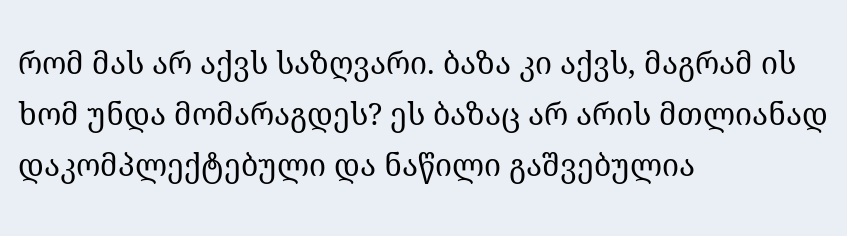რომ მას არ აქვს საზღვარი. ბაზა კი აქვს, მაგრამ ის ხომ უნდა მომარაგდეს? ეს ბაზაც არ არის მთლიანად დაკომპლექტებული და ნაწილი გაშვებულია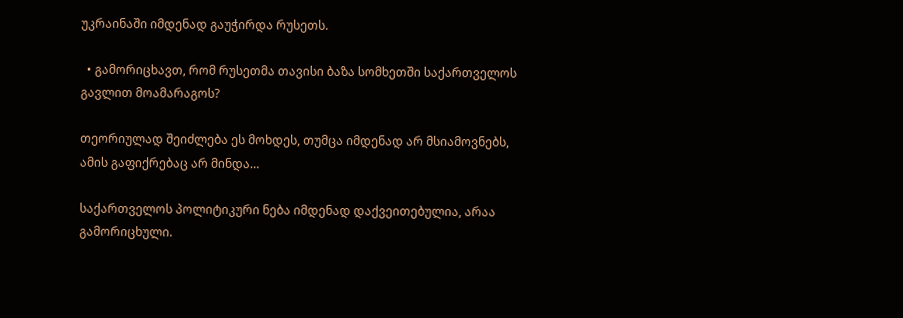უკრაინაში იმდენად გაუჭირდა რუსეთს.

  • გამორიცხავთ, რომ რუსეთმა თავისი ბაზა სომხეთში საქართველოს გავლით მოამარაგოს?

თეორიულად შეიძლება ეს მოხდეს, თუმცა იმდენად არ მსიამოვნებს, ამის გაფიქრებაც არ მინდა…

საქართველოს პოლიტიკური ნება იმდენად დაქვეითებულია, არაა გამორიცხული.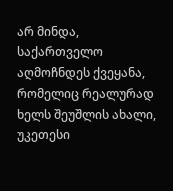არ მინდა, საქართველო აღმოჩნდეს ქვეყანა, რომელიც რეალურად ხელს შეუშლის ახალი, უკეთესი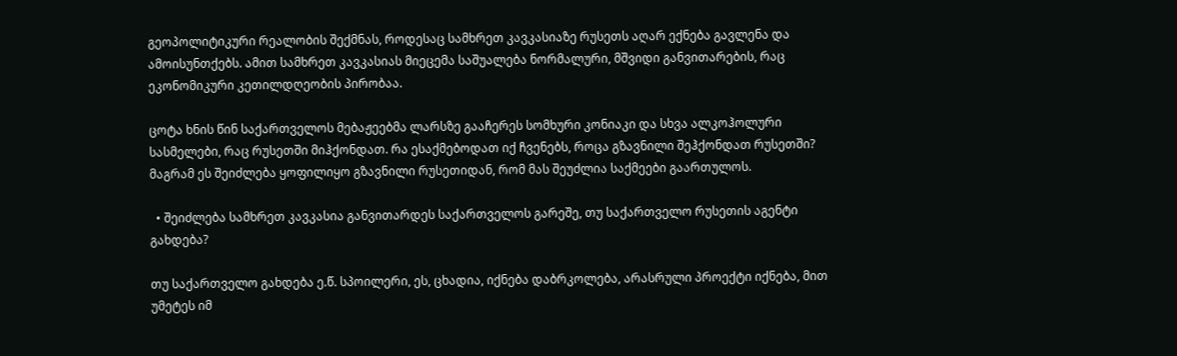გეოპოლიტიკური რეალობის შექმნას, როდესაც სამხრეთ კავკასიაზე რუსეთს აღარ ექნება გავლენა და ამოისუნთქებს. ამით სამხრეთ კავკასიას მიეცემა საშუალება ნორმალური, მშვიდი განვითარების, რაც ეკონომიკური კეთილდღეობის პირობაა.

ცოტა ხნის წინ საქართველოს მებაჟეებმა ლარსზე გააჩერეს სომხური კონიაკი და სხვა ალკოჰოლური სასმელები, რაც რუსეთში მიჰქონდათ. რა ესაქმებოდათ იქ ჩვენებს, როცა გზავნილი შეჰქონდათ რუსეთში? მაგრამ ეს შეიძლება ყოფილიყო გზავნილი რუსეთიდან, რომ მას შეუძლია საქმეები გაართულოს.

  • შეიძლება სამხრეთ კავკასია განვითარდეს საქართველოს გარეშე, თუ საქართველო რუსეთის აგენტი გახდება?

თუ საქართველო გახდება ე.წ. სპოილერი, ეს, ცხადია, იქნება დაბრკოლება, არასრული პროექტი იქნება, მით უმეტეს იმ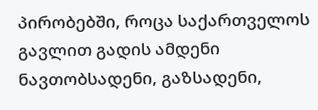პირობებში, როცა საქართველოს გავლით გადის ამდენი ნავთობსადენი, გაზსადენი,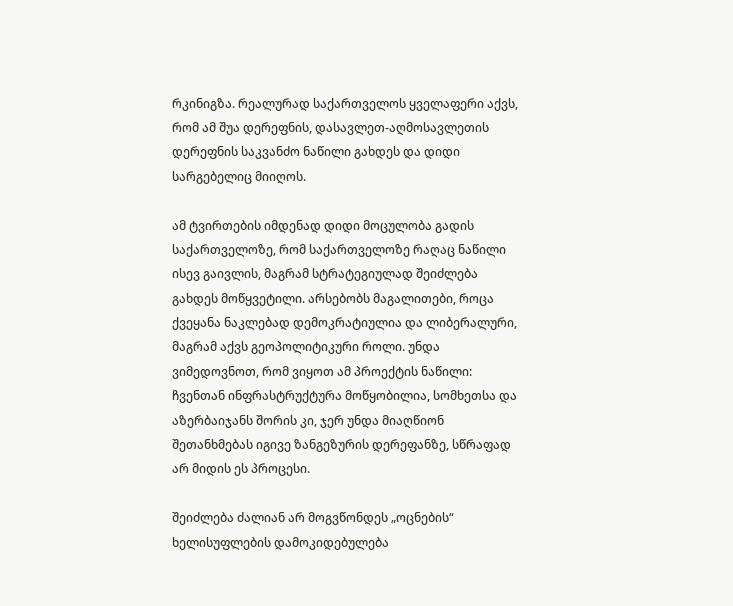რკინიგზა. რეალურად საქართველოს ყველაფერი აქვს, რომ ამ შუა დერეფნის, დასავლეთ-აღმოსავლეთის დერეფნის საკვანძო ნაწილი გახდეს და დიდი სარგებელიც მიიღოს.

ამ ტვირთების იმდენად დიდი მოცულობა გადის საქართველოზე, რომ საქართველოზე რაღაც ნაწილი ისევ გაივლის, მაგრამ სტრატეგიულად შეიძლება გახდეს მოწყვეტილი. არსებობს მაგალითები, როცა ქვეყანა ნაკლებად დემოკრატიულია და ლიბერალური, მაგრამ აქვს გეოპოლიტიკური როლი. უნდა ვიმედოვნოთ, რომ ვიყოთ ამ პროექტის ნაწილი: ჩვენთან ინფრასტრუქტურა მოწყობილია, სომხეთსა და აზერბაიჯანს შორის კი, ჯერ უნდა მიაღწიონ შეთანხმებას იგივე ზანგეზურის დერეფანზე, სწრაფად არ მიდის ეს პროცესი.

შეიძლება ძალიან არ მოგვწონდეს „ოცნების“ ხელისუფლების დამოკიდებულება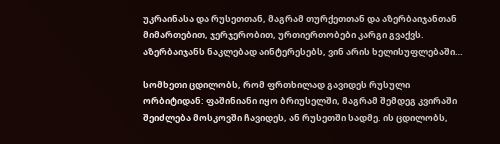უკრაინასა და რუსეთთან, მაგრამ თურქეთთან და აზერბაიჯანთან მიმართებით, ჯერჯერობით, ურთიერთობები კარგი გვაქვს. აზერბაიჯანს ნაკლებად აინტერესებს, ვინ არის ხელისუფლებაში…

სომხეთი ცდილობს, რომ ფრთხილად გავიდეს რუსული ორბიტიდან: ფაშინიანი იყო ბრიუსელში, მაგრამ შემდეგ კვირაში შეიძლება მოსკოვში ჩავიდეს, ან რუსეთში სადმე. ის ცდილობს,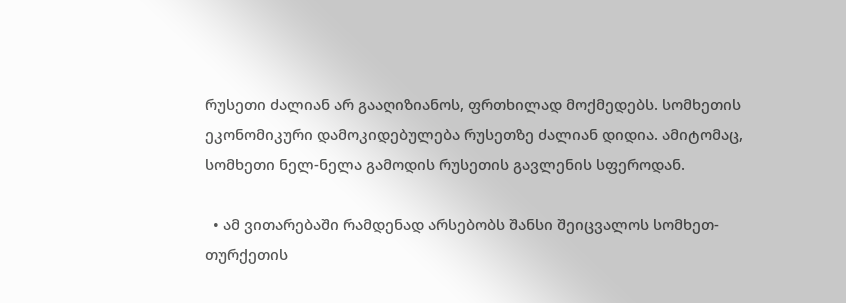რუსეთი ძალიან არ გააღიზიანოს, ფრთხილად მოქმედებს. სომხეთის ეკონომიკური დამოკიდებულება რუსეთზე ძალიან დიდია. ამიტომაც, სომხეთი ნელ-ნელა გამოდის რუსეთის გავლენის სფეროდან.

  • ამ ვითარებაში რამდენად არსებობს შანსი შეიცვალოს სომხეთ-თურქეთის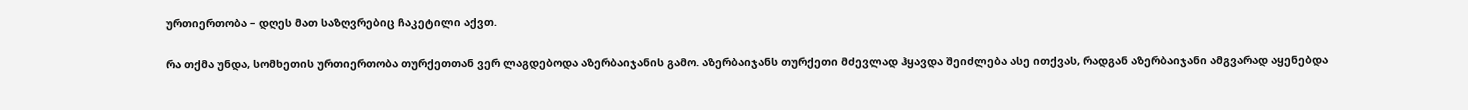ურთიერთობა – დღეს მათ საზღვრებიც ჩაკეტილი აქვთ.

რა თქმა უნდა, სომხეთის ურთიერთობა თურქეთთან ვერ ლაგდებოდა აზერბაიჯანის გამო. აზერბაიჯანს თურქეთი მძევლად ჰყავდა შეიძლება ასე ითქვას, რადგან აზერბაიჯანი ამგვარად აყენებდა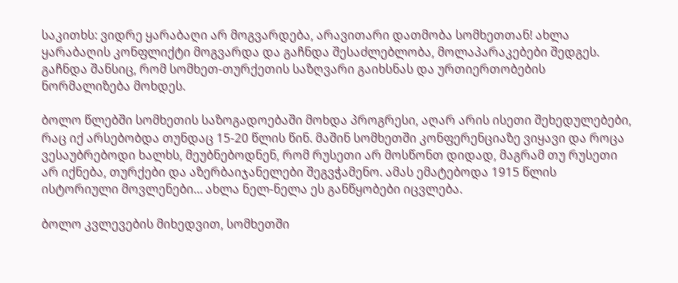საკითხს: ვიდრე ყარაბაღი არ მოგვარდება, არავითარი დათმობა სომხეთთან! ახლა ყარაბაღის კონფლიქტი მოგვარდა და გაჩნდა შესაძლებლობა, მოლაპარაკებები შედგეს. გაჩნდა შანსიც, რომ სომხეთ-თურქეთის საზღვარი გაიხსნას და ურთიერთობების ნორმალიზება მოხდეს.

ბოლო წლებში სომხეთის საზოგადოებაში მოხდა პროგრესი, აღარ არის ისეთი შეხედულებები, რაც იქ არსებობდა თუნდაც 15-20 წლის წინ. მაშინ სომხეთში კონფერენციაზე ვიყავი და როცა ვესაუბრებოდი ხალხს, მეუბნებოდნენ, რომ რუსეთი არ მოსწონთ დიდად, მაგრამ თუ რუსეთი არ იქნება, თურქები და აზერბაიჯანელები შეგვჭამენო. ამას ემატებოდა 1915 წლის ისტორიული მოვლენები… ახლა ნელ-ნელა ეს განწყობები იცვლება.

ბოლო კვლევების მიხედვით, სომხეთში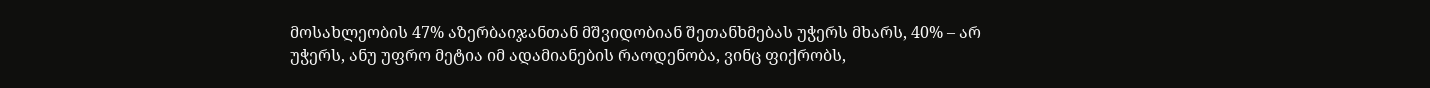მოსახლეობის 47% აზერბაიჯანთან მშვიდობიან შეთანხმებას უჭერს მხარს, 40% – არ უჭერს, ანუ უფრო მეტია იმ ადამიანების რაოდენობა, ვინც ფიქრობს,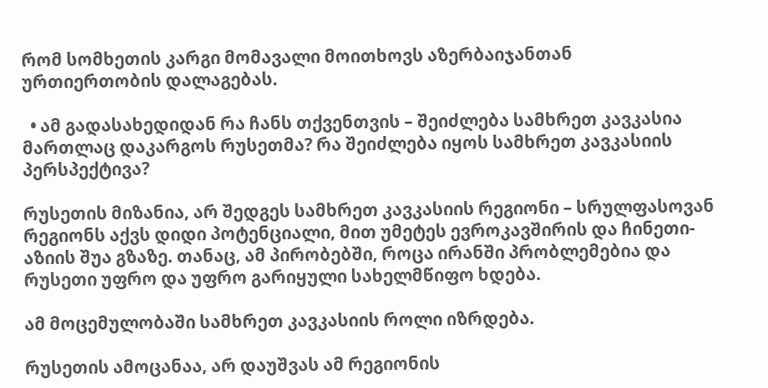რომ სომხეთის კარგი მომავალი მოითხოვს აზერბაიჯანთან ურთიერთობის დალაგებას.

  • ამ გადასახედიდან რა ჩანს თქვენთვის – შეიძლება სამხრეთ კავკასია მართლაც დაკარგოს რუსეთმა? რა შეიძლება იყოს სამხრეთ კავკასიის პერსპექტივა?

რუსეთის მიზანია, არ შედგეს სამხრეთ კავკასიის რეგიონი – სრულფასოვან რეგიონს აქვს დიდი პოტენციალი, მით უმეტეს ევროკავშირის და ჩინეთი-აზიის შუა გზაზე. თანაც, ამ პირობებში, როცა ირანში პრობლემებია და რუსეთი უფრო და უფრო გარიყული სახელმწიფო ხდება.

ამ მოცემულობაში სამხრეთ კავკასიის როლი იზრდება.

რუსეთის ამოცანაა, არ დაუშვას ამ რეგიონის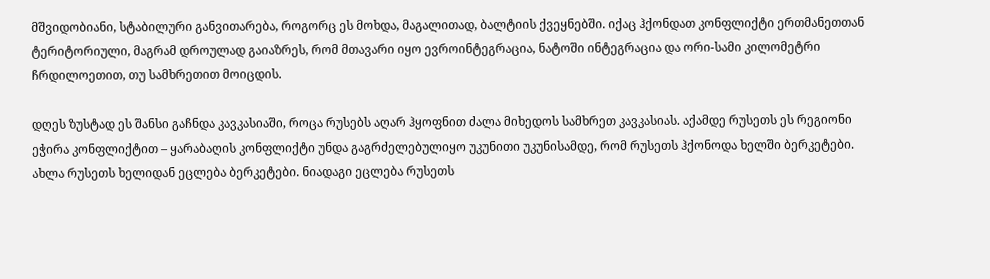მშვიდობიანი, სტაბილური განვითარება, როგორც ეს მოხდა, მაგალითად, ბალტიის ქვეყნებში. იქაც ჰქონდათ კონფლიქტი ერთმანეთთან ტერიტორიული, მაგრამ დროულად გაიაზრეს, რომ მთავარი იყო ევროინტეგრაცია, ნატოში ინტეგრაცია და ორი-სამი კილომეტრი ჩრდილოეთით, თუ სამხრეთით მოიცდის.

დღეს ზუსტად ეს შანსი გაჩნდა კავკასიაში, როცა რუსებს აღარ ჰყოფნით ძალა მიხედოს სამხრეთ კავკასიას. აქამდე რუსეთს ეს რეგიონი ეჭირა კონფლიქტით – ყარაბაღის კონფლიქტი უნდა გაგრძელებულიყო უკუნითი უკუნისამდე, რომ რუსეთს ჰქონოდა ხელში ბერკეტები. ახლა რუსეთს ხელიდან ეცლება ბერკეტები. ნიადაგი ეცლება რუსეთს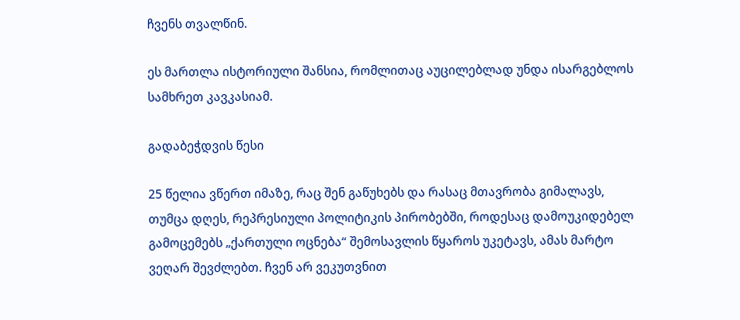ჩვენს თვალწინ.

ეს მართლა ისტორიული შანსია, რომლითაც აუცილებლად უნდა ისარგებლოს სამხრეთ კავკასიამ.

გადაბეჭდვის წესი

25 წელია ვწერთ იმაზე, რაც შენ გაწუხებს და რასაც მთავრობა გიმალავს, თუმცა დღეს, რეპრესიული პოლიტიკის პირობებში, როდესაც დამოუკიდებელ გამოცემებს „ქართული ოცნება“ შემოსავლის წყაროს უკეტავს, ამას მარტო ვეღარ შევძლებთ. ჩვენ არ ვეკუთვნით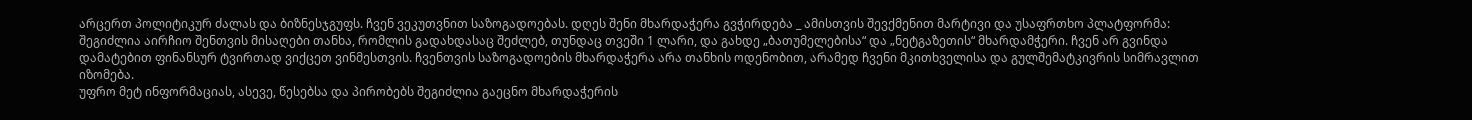არცერთ პოლიტიკურ ძალას და ბიზნესჯგუფს. ჩვენ ვეკუთვნით საზოგადოებას. დღეს შენი მხარდაჭერა გვჭირდება _ ამისთვის შევქმენით მარტივი და უსაფრთხო პლატფორმა: შეგიძლია აირჩიო შენთვის მისაღები თანხა, რომლის გადახდასაც შეძლებ, თუნდაც თვეში 1 ლარი, და გახდე „ბათუმელებისა“ და „ნეტგაზეთის“ მხარდამჭერი. ჩვენ არ გვინდა დამატებით ფინანსურ ტვირთად ვიქცეთ ვინმესთვის. ჩვენთვის საზოგადოების მხარდაჭერა არა თანხის ოდენობით, არამედ ჩვენი მკითხველისა და გულშემატკივრის სიმრავლით იზომება.
უფრო მეტ ინფორმაციას, ასევე, წესებსა და პირობებს შეგიძლია გაეცნო მხარდაჭერის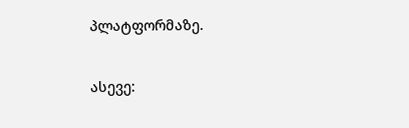პლატფორმაზე.

ასევე: